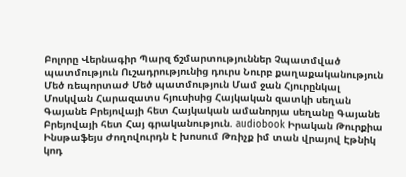Բոլորը Վերնագիր Պարզ ճշմարտություններ Չպատմված պատմություն Ուշադրությունից դուրս Նուրբ քաղաքականություն Մեծ ռեպորտաժ Մեծ պատմություն Մամ ջան Հյուրընկալ Մոսկվան Հարազատս հյուսիսից Հայկական զատկի սեղան Գայանե Բրեյովայի հետ Հայկական ամանորյա սեղանը Գայանե Բրեյովայի հետ Հայ գրականություն. audiobook Իրական Թուրքիա Ինսթաֆեյս Ժողովուրդն է խոսում Թռիչք իմ տան վրայով Էթնիկ կոդ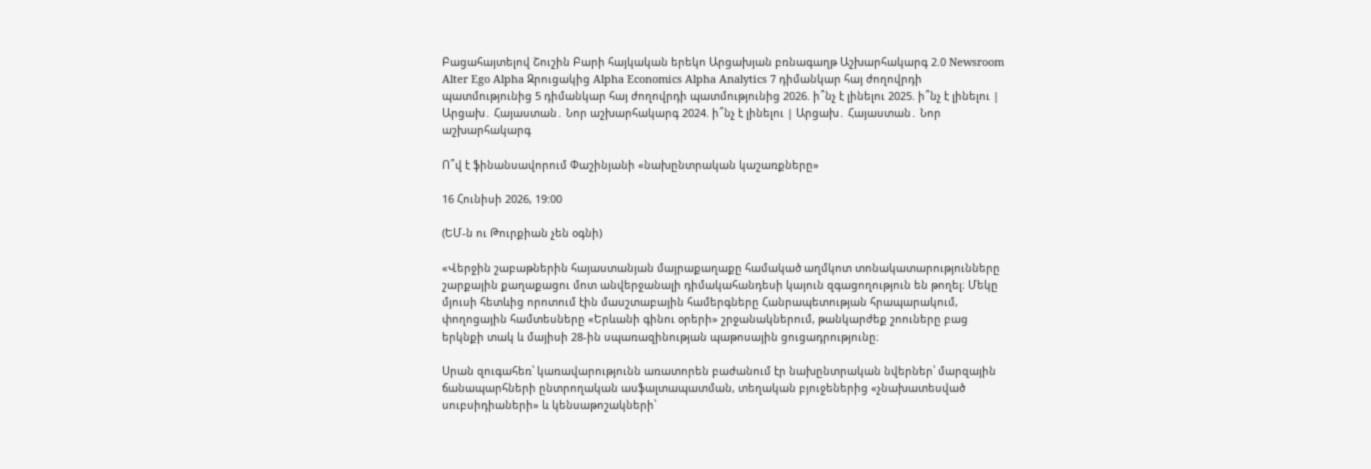Բացահայտելով Շուշին Բարի հայկական երեկո Արցախյան բռնագաղթ Աշխարհակարգ 2.0 Newsroom Alter Ego Alpha Զրուցակից Alpha Economics Alpha Analytics 7 դիմանկար հայ ժողովրդի պատմությունից 5 դիմանկար հայ ժողովրդի պատմությունից 2026. ի՞նչ է լինելու 2025. ի՞նչ է լինելու | Արցախ․ Հայաստան․ Նոր աշխարհակարգ 2024. ի՞նչ է լինելու | Արցախ․ Հայաստան․ Նոր աշխարհակարգ

Ո՞վ է ֆինանսավորում Փաշինյանի «նախընտրական կաշառքները»

16 Հունիսի 2026, 19:00

(ԵՄ-ն ու Թուրքիան չեն օգնի)

«Վերջին շաբաթներին հայաստանյան մայրաքաղաքը համակած աղմկոտ տոնակատարությունները շարքային քաղաքացու մոտ անվերջանալի դիմակահանդեսի կայուն զգացողություն են թողել։ Մեկը մյուսի հետևից որոտում էին մասշտաբային համերգները Հանրապետության հրապարակում, փողոցային համտեսները «Երևանի գինու օրերի» շրջանակներում, թանկարժեք շոուները բաց երկնքի տակ և մայիսի 28-ին սպառազինության պաթոսային ցուցադրությունը։

Սրան զուգահեռ՝ կառավարությունն առատորեն բաժանում էր նախընտրական նվերներ՝ մարզային ճանապարհների ընտրողական ասֆալտապատման, տեղական բյուջեներից «չնախատեսված սուբսիդիաների» և կենսաթոշակների՝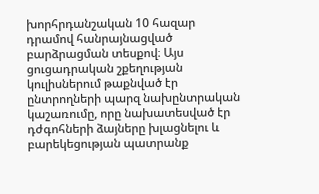խորհրդանշական 10 հազար դրամով հանրայնացված բարձրացման տեսքով։ Այս ցուցադրական շքեղության կուլիսներում թաքնված էր ընտրողների պարզ նախընտրական կաշառումը, որը նախատեսված էր դժգոհների ձայները խլացնելու և բարեկեցության պատրանք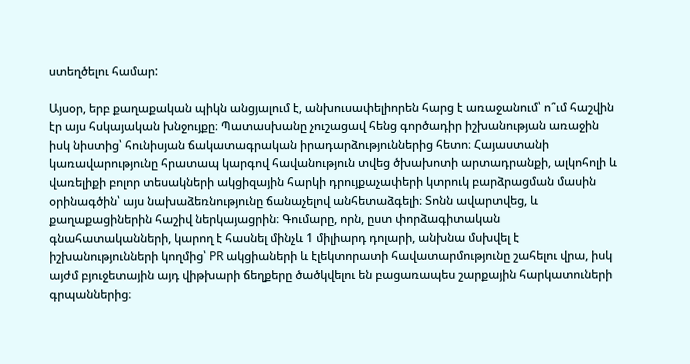ստեղծելու համար:

Այսօր, երբ քաղաքական պիկն անցյալում է, անխուսափելիորեն հարց է առաջանում՝ ո՞ւմ հաշվին էր այս հսկայական խնջույքը։ Պատասխանը չուշացավ հենց գործադիր իշխանության առաջին իսկ նիստից՝ հունիսյան ճակատագրական իրադարձություններից հետո։ Հայաստանի կառավարությունը հրատապ կարգով հավանություն տվեց ծխախոտի արտադրանքի, ալկոհոլի և վառելիքի բոլոր տեսակների ակցիզային հարկի դրույքաչափերի կտրուկ բարձրացման մասին օրինագծին՝ այս նախաձեռնությունը ճանաչելով անհետաձգելի։ Տոնն ավարտվեց, և քաղաքացիներին հաշիվ ներկայացրին։ Գումարը, որն, ըստ փորձագիտական գնահատականների, կարող է հասնել մինչև 1 միլիարդ դոլարի, անխնա մսխվել է իշխանությունների կողմից՝ PR ակցիաների և էլեկտորատի հավատարմությունը շահելու վրա, իսկ այժմ բյուջետային այդ վիթխարի ճեղքերը ծածկվելու են բացառապես շարքային հարկատուների գրպաններից։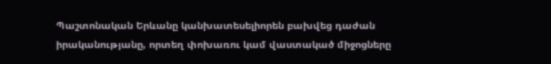Պաշտոնական Երևանը կանխատեսելիորեն բախվեց դաժան իրականությանը, որտեղ փոխառու կամ վաստակած միջոցները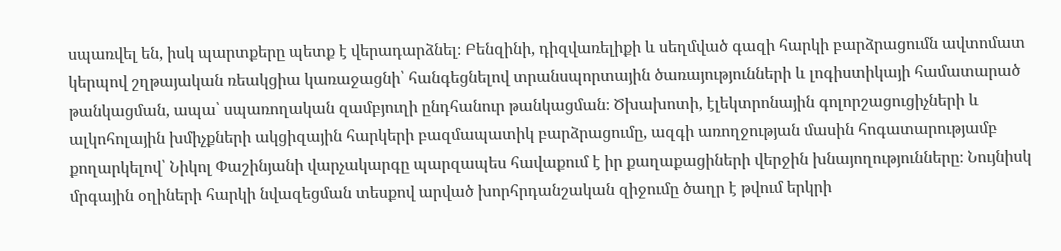սպառվել են, իսկ պարտքերը պետք է վերադարձնել։ Բենզինի, դիզվառելիքի և սեղմված գազի հարկի բարձրացումն ավտոմատ կերպով շղթայական ռեակցիա կառաջացնի՝ հանգեցնելով տրանսպորտային ծառայությունների և լոգիստիկայի համատարած թանկացման, ապա՝ սպառողական զամբյուղի ընդհանուր թանկացման։ Ծխախոտի, էլեկտրոնային գոլորշացուցիչների և ալկոհոլային խմիչքների ակցիզային հարկերի բազմապատիկ բարձրացումը, ազգի առողջության մասին հոգատարությամբ քողարկելով՝ Նիկոլ Փաշինյանի վարչակարգը պարզապես հավաքում է իր քաղաքացիների վերջին խնայողությունները։ Նույնիսկ մրգային օղիների հարկի նվազեցման տեսքով արված խորհրդանշական զիջումը ծաղր է թվում երկրի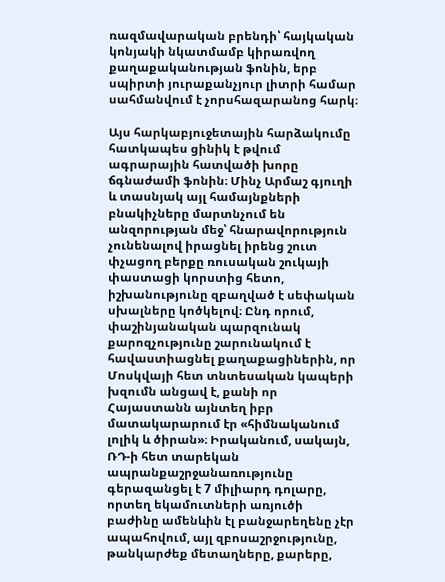ռազմավարական բրենդի՝ հայկական կոնյակի նկատմամբ կիրառվող քաղաքականության ֆոնին, երբ սպիրտի յուրաքանչյուր լիտրի համար սահմանվում է չորսհազարանոց հարկ։

Այս հարկաբյուջետային հարձակումը հատկապես ցինիկ է թվում ագրարային հատվածի խորը ճգնաժամի ֆոնին։ Մինչ Արմաշ գյուղի և տասնյակ այլ համայնքների բնակիչները մարտնչում են անզորության մեջ՝ հնարավորություն չունենալով իրացնել իրենց շուտ փչացող բերքը ռուսական շուկայի փաստացի կորստից հետո, իշխանությունը զբաղված է սեփական սխալները կոծկելով։ Ընդ որում, փաշինյանական պարզունակ քարոզչությունը շարունակում է հավաստիացնել քաղաքացիներին, որ Մոսկվայի հետ տնտեսական կապերի խզումն անցավ է, քանի որ Հայաստանն այնտեղ իբր մատակարարում էր «հիմնականում լոլիկ և ծիրան»։ Իրականում, սակայն, ՌԴ-ի հետ տարեկան ապրանքաշրջանառությունը գերազանցել է 7 միլիարդ դոլարը, որտեղ եկամուտների առյուծի բաժինը ամենևին էլ բանջարեղենը չէր ապահովում, այլ զբոսաշրջությունը, թանկարժեք մետաղները, քարերը,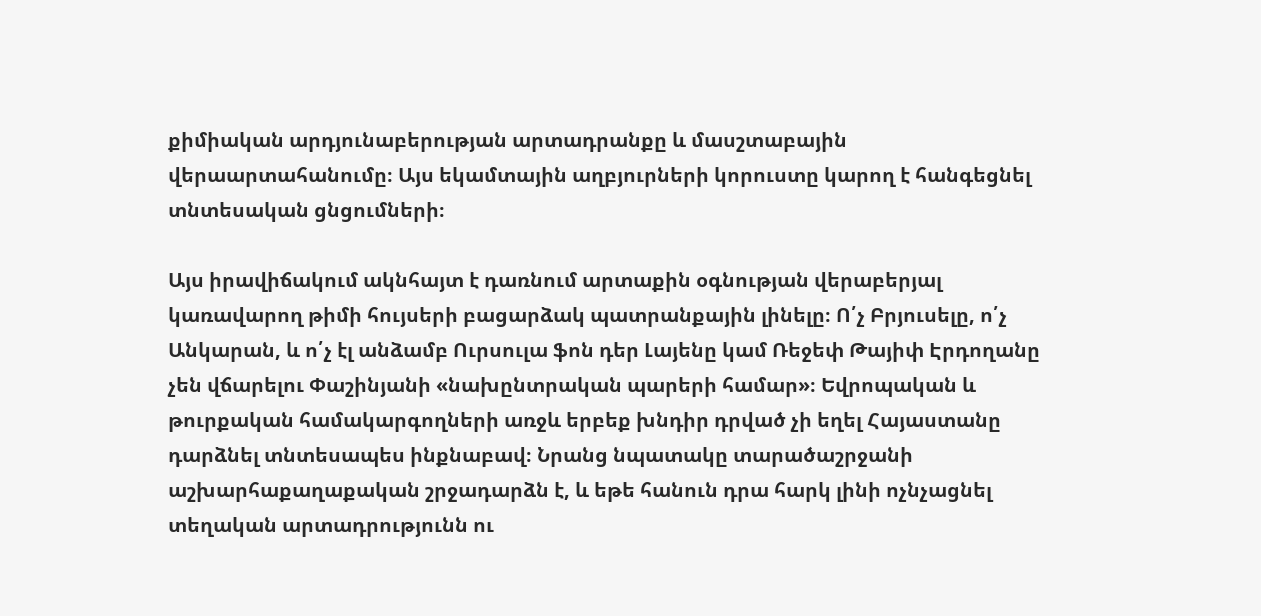քիմիական արդյունաբերության արտադրանքը և մասշտաբային վերաարտահանումը։ Այս եկամտային աղբյուրների կորուստը կարող է հանգեցնել տնտեսական ցնցումների։

Այս իրավիճակում ակնհայտ է դառնում արտաքին օգնության վերաբերյալ կառավարող թիմի հույսերի բացարձակ պատրանքային լինելը։ Ո՛չ Բրյուսելը, ո՛չ Անկարան, և ո՛չ էլ անձամբ Ուրսուլա ֆոն դեր Լայենը կամ Ռեջեփ Թայիփ Էրդողանը չեն վճարելու Փաշինյանի «նախընտրական պարերի համար»։ Եվրոպական և թուրքական համակարգողների առջև երբեք խնդիր դրված չի եղել Հայաստանը դարձնել տնտեսապես ինքնաբավ։ Նրանց նպատակը տարածաշրջանի աշխարհաքաղաքական շրջադարձն է, և եթե հանուն դրա հարկ լինի ոչնչացնել տեղական արտադրությունն ու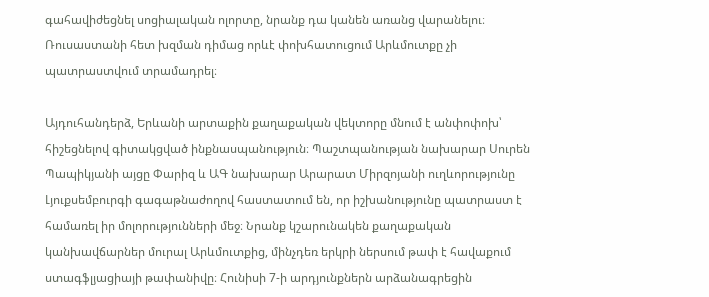գահավիժեցնել սոցիալական ոլորտը, նրանք դա կանեն առանց վարանելու։ Ռուսաստանի հետ խզման դիմաց որևէ փոխհատուցում Արևմուտքը չի պատրաստվում տրամադրել։

Այդուհանդերձ, Երևանի արտաքին քաղաքական վեկտորը մնում է անփոփոխ՝ հիշեցնելով գիտակցված ինքնասպանություն։ Պաշտպանության նախարար Սուրեն Պապիկյանի այցը Փարիզ և ԱԳ նախարար Արարատ Միրզոյանի ուղևորությունը Լյուքսեմբուրգի գագաթնաժողով հաստատում են, որ իշխանությունը պատրաստ է համառել իր մոլորությունների մեջ։ Նրանք կշարունակեն քաղաքական կանխավճարներ մուրալ Արևմուտքից, մինչդեռ երկրի ներսում թափ է հավաքում ստագֆլյացիայի թափանիվը։ Հունիսի 7-ի արդյունքներն արձանագրեցին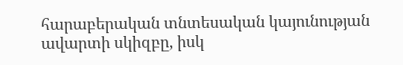հարաբերական տնտեսական կայունության ավարտի սկիզբը, իսկ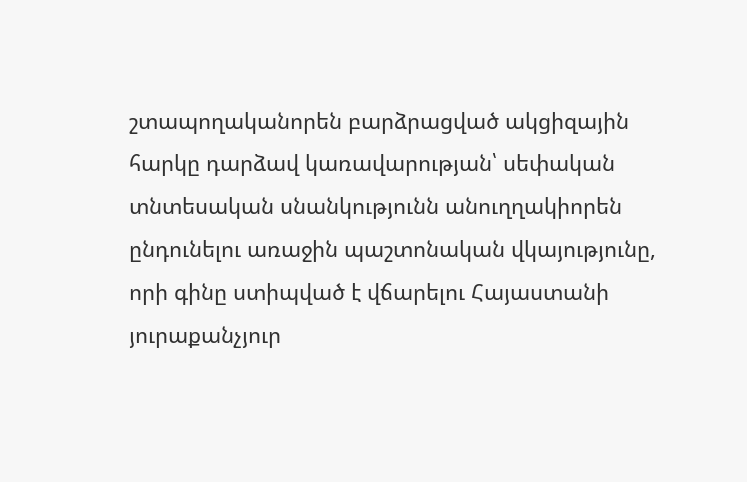շտապողականորեն բարձրացված ակցիզային հարկը դարձավ կառավարության՝ սեփական տնտեսական սնանկությունն անուղղակիորեն ընդունելու առաջին պաշտոնական վկայությունը, որի գինը ստիպված է վճարելու Հայաստանի յուրաքանչյուր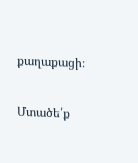քաղաքացի։

Մտածե՛ք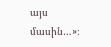այս մասին…»։